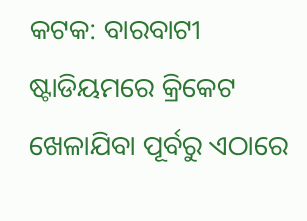କଟକ: ବାରବାଟୀ ଷ୍ଟାଡିୟମରେ କ୍ରିକେଟ ଖେଳାଯିବା ପୂର୍ବରୁ ଏଠାରେ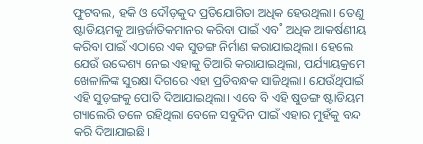ଫୁଟବଲ, ହକି ଓ ଦୌଡ଼କୁଦ ପ୍ରତିଯୋଗିତା ଅଧିକ ହେଉଥିଲା। ତେଣୁ ଷ୍ଟାଡିୟମକୁ ଆନ୍ତର୍ଜାତିକମାନର କରିବା ପାଇଁ ଏବ˚ ଅଧିକ ଆକର୍ଷଣୀୟ କରିବା ପାଇଁ ଏଠାରେ ଏକ ସୁଡଙ୍ଗ ନିର୍ମାଣ କରାଯାଇଥିଲା। ହେଲେ ଯେଉଁ ଉଦ୍ଦେଶ୍ୟ ନେଇ ଏହାକୁ ତିଆରି କରାଯାଇଥିଲା, ପର୍ଯ୍ୟାୟକ୍ରମେ ଖେଳାଳିଙ୍କ ସୁରକ୍ଷା ଦିଗରେ ଏହା ପ୍ରତିବନ୍ଧକ ସାଜିଥିଲା। ଯେଉଁଥିପାଇଁ ଏହି ସୁଡ଼ଙ୍ଗକୁ ପୋତି ଦିଆଯାଇଥିଲା। ଏବେ ବି ଏହି ଷୁଡଙ୍ଗ ଷ୍ଟାଡିୟମ ଗ୍ୟାଲେରି ତଳେ ରହିଥିଲା ବେଳେ ସବୁଦିନ ପାଇଁ ଏହାର ମୁହଁକୁ ବନ୍ଦ କରି ଦିଆଯାଇଛି।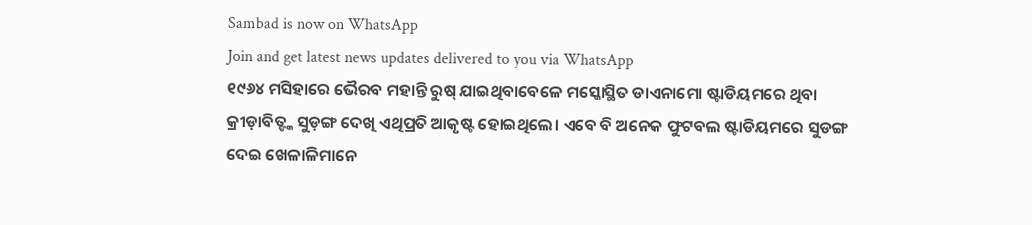Sambad is now on WhatsApp
Join and get latest news updates delivered to you via WhatsApp
୧୯୬୪ ମସିହାରେ ଭୈରବ ମହାନ୍ତି ରୁଷ୍ ଯାଇଥିବାବେଳେ ମସ୍କୋସ୍ଥିତ ଡାଏନାମୋ ଷ୍ଟାଡିୟମରେ ଥିବା କ୍ରୀଡ଼ାବିତ୍ଙ୍କ ସୁଡ଼ଙ୍ଗ ଦେଖି ଏଥିପ୍ରତି ଆକୃଷ୍ଟ ହୋଇଥିଲେ। ଏବେ ବି ଅନେକ ଫୁଟବଲ ଷ୍ଟାଡିୟମରେ ସୁଡଙ୍ଗ ଦେଇ ଖେଳାଳିମାନେ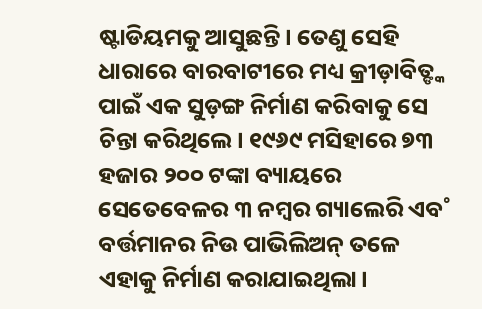ଷ୍ଟାଡିୟମକୁ ଆସୁଛନ୍ତି। ତେଣୁ ସେହି ଧାରାରେ ବାରବାଟୀରେ ମଧ୍ୟ କ୍ରୀଡ଼ାବିତ୍ଙ୍କ ପାଇଁ ଏକ ସୁଡ଼ଙ୍ଗ ନିର୍ମାଣ କରିବାକୁ ସେ ଚିନ୍ତା କରିଥିଲେ। ୧୯୬୯ ମସିହାରେ ୭୩ ହଜାର ୨୦୦ ଟଙ୍କା ବ୍ୟାୟରେ ସେତେବେଳର ୩ ନମ୍ବର ଗ୍ୟାଲେରି ଏବ˚ ବର୍ତ୍ତମାନର ନିଉ ପାଭିଲିଅନ୍ ତଳେ ଏହାକୁ ନିର୍ମାଣ କରାଯାଇଥିଲା।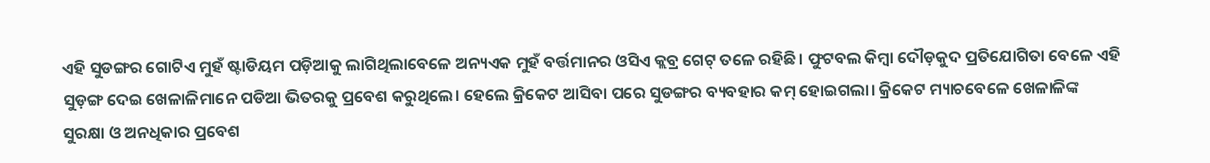ଏହି ସୁଡଙ୍ଗର ଗୋଟିଏ ମୁହଁ ଷ୍ଟାଡିୟମ ପଡ଼ିଆକୁ ଲାଗିଥିଲାବେଳେ ଅନ୍ୟଏକ ମୁହଁ ବର୍ତ୍ତମାନର ଓସିଏ କ୍ଲବ୍ର ଗେଟ୍ ତଳେ ରହିଛି। ଫୁଟବଲ କିମ୍ବା ଦୌଡ଼କୁଦ ପ୍ରତିଯୋଗିତା ବେଳେ ଏହି ସୁଡ଼ଙ୍ଗ ଦେଇ ଖେଳାଳିମାନେ ପଡିଆ ଭିତରକୁ ପ୍ରବେଶ କରୁଥିଲେ। ହେଲେ କ୍ରିକେଟ ଆସିବା ପରେ ସୁଡଙ୍ଗର ବ୍ୟବହାର କମ୍ ହୋଇଗଲା। କ୍ରିକେଟ ମ୍ୟାଚବେଳେ ଖେଳାଳିଙ୍କ ସୁରକ୍ଷା ଓ ଅନଧିକାର ପ୍ରବେଶ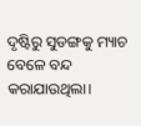ଦୃଷ୍ଟିରୁ ସୁଡଙ୍ଗକୁ ମ୍ୟାଚ ବେଳେ ବନ୍ଦ କରାଯାଉଥିଲା।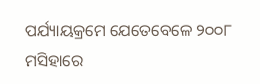ପର୍ଯ୍ୟାୟକ୍ରମେ ଯେତେବେଳେ ୨୦୦୮ ମସିହାରେ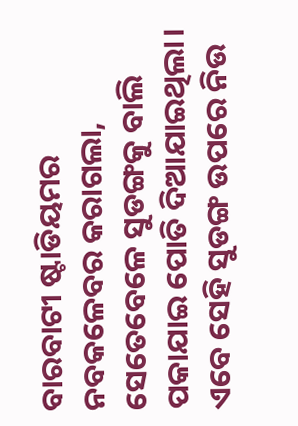ବାରବାଟୀ ଷ୍ଟାଡିୟମର ନବକଳେବର କରାଗଲା, ସେତେବେଳେ ସୁଡଙ୍ଗକୁ ବାଲି ପକାଯାଇ ପୋତି ଦିଆଯାଇଥିଲା। ଏବେ ସେହି ସୁଡଙ୍ଗ ଉପରେ ନିଉ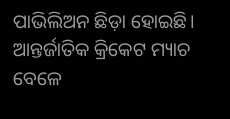ପାଭିଲିଅନ ଛିଡ଼ା ହୋଇଛି। ଆନ୍ତର୍ଜାତିକ କ୍ରିକେଟ ମ୍ୟାଚ ବେଳେ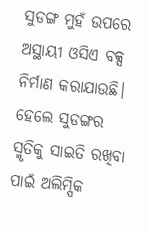ସୁଡଙ୍ଗ ମୁହଁ ଉପରେ ଅସ୍ଥାୟୀ ଓସିଏ ବକ୍ସ ନିର୍ମାଣ କରାଯାଉଛି। ହେଲେ ସୁଡଙ୍ଗର ସ୍ମୃତିକୁ ସାଇତି ରଖିବା ପାଇଁ ଅଲିମ୍ପିକ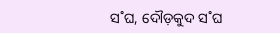ସ˚ଘ, ଦୌଡ଼କୁଦ ସ˚ଘ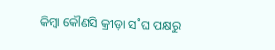କିମ୍ବା କୌଣସି କ୍ରୀଡ଼ା ସ˚ଘ ପକ୍ଷରୁ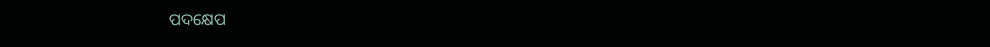ପଦକ୍ଷେପ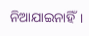ନିଆଯାଇନାହିଁ।